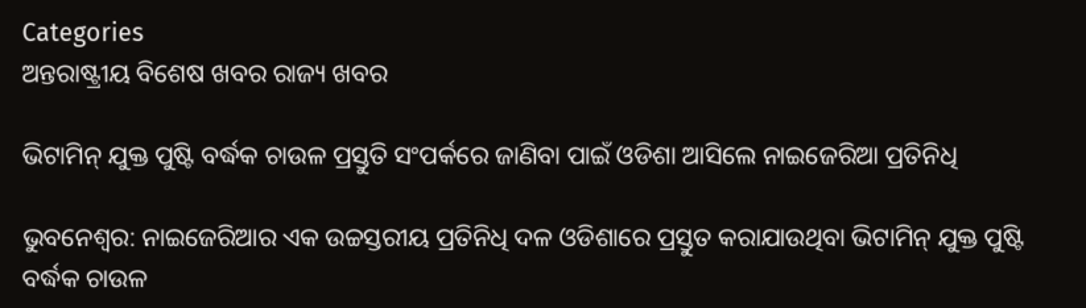Categories
ଅନ୍ତରାଷ୍ଟ୍ରୀୟ ବିଶେଷ ଖବର ରାଜ୍ୟ ଖବର

ଭିଟାମିନ୍ ଯୁକ୍ତ ପୁଷ୍ଟି ବର୍ଦ୍ଧକ ଚାଉଳ ପ୍ରସ୍ତୁତି ସଂପର୍କରେ ଜାଣିବା ପାଇଁ ଓଡିଶା ଆସିଲେ ନାଇଜେରିଆ ପ୍ରତିନିଧି

ଭୁବନେଶ୍ବର: ନାଇଜେରିଆର ଏକ ଉଚ୍ଚସ୍ତରୀୟ ପ୍ରତିନିଧି ଦଳ ଓଡିଶାରେ ପ୍ରସ୍ତୁତ କରାଯାଉଥିବା ଭିଟାମିନ୍ ଯୁକ୍ତ ପୁଷ୍ଟି ବର୍ଦ୍ଧକ ଚାଉଳ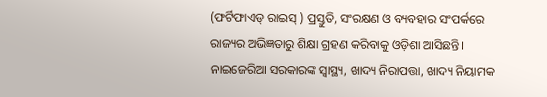(ଫର୍ଟିଫାଏଡ୍ ରାଇସ୍ ) ପ୍ରସ୍ତୁତି, ସଂରକ୍ଷଣ ଓ ବ୍ୟବହାର ସଂପର୍କରେ ରାଜ୍ୟର ଅଭିଜ୍ଞତାରୁ ଶିକ୍ଷା ଗ୍ରହଣ କରିବାକୁ ଓଡ଼ିଶା ଆସିଛନ୍ତି। ନାଇଜେରିଆ ସରକାରଙ୍କ ସ୍ୱାସ୍ଥ୍ୟ, ଖାଦ୍ୟ ନିରାପତ୍ତା, ଖାଦ୍ୟ ନିୟାମକ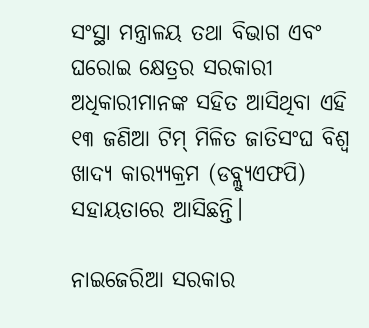ସଂସ୍ଥା ମନ୍ତ୍ରାଳୟ ତଥା ବିଭାଗ ଏବଂ ଘରୋଇ କ୍ଷେତ୍ରର ସରକାରୀ ଅଧିକାରୀମାନଙ୍କ ସହିତ ଆସିଥିବା ଏହି ୧୩ ଜଣିଆ ଟିମ୍ ମିଳିତ ଜାତିସଂଘ ବିଶ୍ୱ ଖାଦ୍ୟ କାର‌୍ୟ୍ୟକ୍ରମ (ଡବ୍ଲ୍ୟୁଏଫପି) ସହାୟତାରେ ଆସିଛନ୍ତି।

ନାଇଜେରିଆ ସରକାର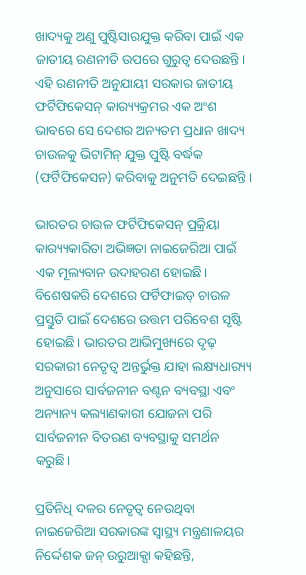ଖାଦ୍ୟକୁ ଅଣୁ ପୁଷ୍ଟିସାରଯୁକ୍ତ କରିବା ପାଇଁ ଏକ ଜାତୀୟ ରଣନୀତି ଉପରେ ଗୁରୁତ୍ୱ ଦେଉଛନ୍ତି। ଏହି ରଣନୀତି ଅନୁଯାୟୀ ସରକାର ଜାତୀୟ ଫର୍ଟିଫିକେସନ୍ କାର‌୍ୟ୍ୟକ୍ରମର ଏକ ଅଂଶ ଭାବରେ ସେ ଦେଶର ଅନ୍ୟତମ ପ୍ରଧାନ ଖାଦ୍ୟ ଚାଉଳକୁ ଭିଟାମିନ୍ ଯୁକ୍ତ ପୁଷ୍ଟି ବର୍ଦ୍ଧକ (ଫର୍ଟିଫିକେସନ) କରିବାକୁ ଅନୁମତି ଦେଇଛନ୍ତି।

ଭାରତର ଚାଉଳ ଫର୍ଟିଫିକେସନ୍ ପ୍ରକ୍ରିୟା କାର‌୍ୟ୍ୟକାରିତା ଅଭିଜ୍ଞତା ନାଇଜେରିଆ ପାଇଁ ଏକ ମୂଲ୍ୟବାନ ଉଦାହରଣ ହୋଇଛି। ବିଶେଷକରି ଦେଶରେ ଫର୍ଟିଫାଇଡ୍ ଚାଉଳ ପ୍ରସ୍ତୁତି ପାଇଁ ଦେଶରେ ଉତ୍ତମ ପରିବେଶ ସୃଷ୍ଟି ହୋଇଛି। ଭାରତର ଆଭିମୁଖ୍ୟରେ ଦୃଢ଼ ସରକାରୀ ନେତୃତ୍ୱ ଅନ୍ତର୍ଭୁକ୍ତ ଯାହା ଲକ୍ଷ୍ୟଧାର‌୍ୟ୍ୟ ଅନୁସାରେ ସାର୍ବଜନୀନ ବଣ୍ଟନ ବ୍ୟବସ୍ଥା ଏବଂ ଅନ୍ୟାନ୍ୟ କଲ୍ୟାଣକାରୀ ଯୋଜନା ପରି ସାର୍ବଜନୀନ ବିତରଣ ବ୍ୟବସ୍ଥାକୁ ସମର୍ଥନ କରୁଛି।

ପ୍ରତିନିଧି ଦଳର ନେତୃତ୍ୱ ନେଉଥିବା ନାଇଜେରିଆ ସରକାରଙ୍କ ସ୍ୱାସ୍ଥ୍ୟ ମନ୍ତ୍ରଣାଳୟର ନିର୍ଦ୍ଦେଶକ ଜନ୍ ଉରୁଆକ୍ପା କହିଛନ୍ତି,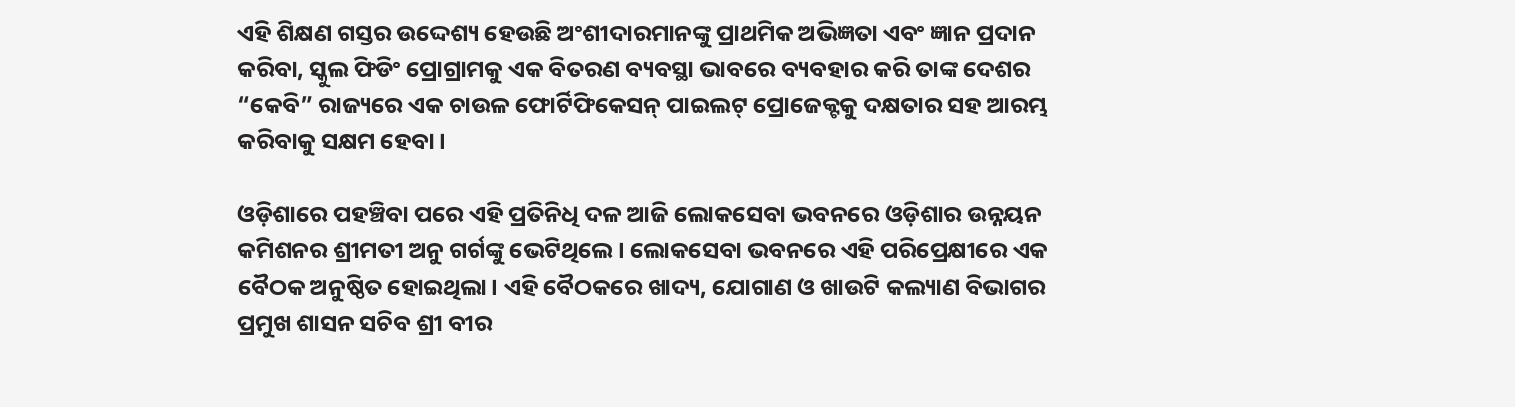ଏହି ଶିକ୍ଷଣ ଗସ୍ତର ଉଦ୍ଦେଶ୍ୟ ହେଉଛି ଅଂଶୀଦାରମାନଙ୍କୁ ପ୍ରାଥମିକ ଅଭିଜ୍ଞତା ଏବଂ ଜ୍ଞାନ ପ୍ରଦାନ କରିବା, ସ୍କୁଲ ଫିଡିଂ ପ୍ରୋଗ୍ରାମକୁ ଏକ ବିତରଣ ବ୍ୟବସ୍ଥା ଭାବରେ ବ୍ୟବହାର କରି ତାଙ୍କ ଦେଶର “କେବି” ରାଜ୍ୟରେ ଏକ ଚାଉଳ ଫୋର୍ଟିଫିକେସନ୍ ପାଇଲଟ୍ ପ୍ରୋଜେକ୍ଟକୁ ଦକ୍ଷତାର ସହ ଆରମ୍ଭ କରିବାକୁ ସକ୍ଷମ ହେବା।

ଓଡ଼ିଶାରେ ପହଞ୍ଚିବା ପରେ ଏହି ପ୍ରତିନିଧି ଦଳ ଆଜି ଲୋକସେବା ଭବନରେ ଓଡ଼ିଶାର ଉନ୍ନୟନ କମିଶନର ଶ୍ରୀମତୀ ଅନୁ ଗର୍ଗଙ୍କୁ ଭେଟିଥିଲେ। ଲୋକସେବା ଭବନରେ ଏହି ପରିପ୍ରେକ୍ଷୀରେ ଏକ ବୈଠକ ଅନୁଷ୍ଠିତ ହୋଇଥିଲା। ଏହି ବୈଠକରେ ଖାଦ୍ୟ, ଯୋଗାଣ ଓ ଖାଉଟି କଲ୍ୟାଣ ବିଭାଗର ପ୍ରମୁଖ ଶାସନ ସଚିବ ଶ୍ରୀ ବୀର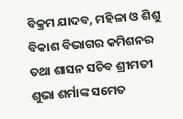ବିକ୍ରମ ଯାଦବ, ମହିଳା ଓ ଶିଶୁ ବିକାଶ ବିଭାଗର କମିଶନର ତଥା ଶାସନ ସଚିବ ଶ୍ରୀମତୀ ଶୁଭା ଶର୍ମାଙ୍କ ସମେତ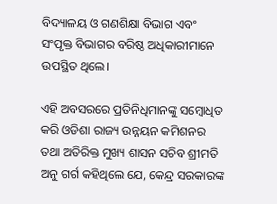ବିଦ୍ୟାଳୟ ଓ ଗଣଶିକ୍ଷା ବିଭାଗ ଏବଂ ସଂପୃକ୍ତ ବିଭାଗର ବରିଷ୍ଠ ଅଧିକାରୀମାନେ ଉପସ୍ଥିତ ଥିଲେ।

ଏହି ଅବସରରେ ପ୍ରତିନିଧିମାନଙ୍କୁ ସମ୍ବୋଧିତ କରି ଓଡିଶା ରାଜ୍ୟ ଉନ୍ନୟନ କମିଶନର ତଥା ଅତିରିକ୍ତ ମୁଖ୍ୟ ଶାସନ ସଚିବ ଶ୍ରୀମତି ଅନୁ ଗର୍ଗ କହିଥିଲେ ଯେ, କେନ୍ଦ୍ର ସରକାରଙ୍କ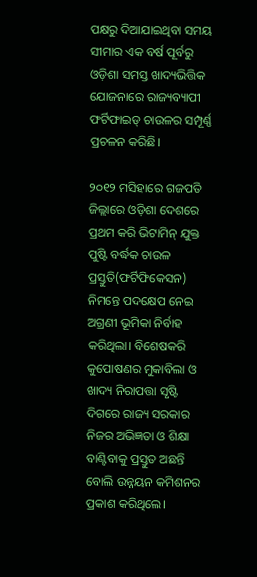ପକ୍ଷରୁ ଦିଆଯାଇଥିବା ସମୟ ସୀମାର ଏକ ବର୍ଷ ପୂର୍ବରୁ ଓଡ଼ିଶା ସମସ୍ତ ଖାଦ୍ୟଭିତ୍ତିକ ଯୋଜନାରେ ରାଜ୍ୟବ୍ୟାପୀ ଫର୍ଟିଫାଇଡ୍ ଚାଉଳର ସମ୍ପୂର୍ଣ୍ଣ ପ୍ରଚଳନ କରିଛି।

୨୦୧୨ ମସିହାରେ ଗଜପତି ଜିଲ୍ଲାରେ ଓଡ଼ିଶା ଦେଶରେ ପ୍ରଥମ କରି ଭିଟାମିନ୍ ଯୁକ୍ତ ପୁଷ୍ଟି ବର୍ଦ୍ଧକ ଚାଉଳ ପ୍ରସ୍ତୁତି(ଫର୍ଟିଫିକେସନ) ନିମନ୍ତେ ପଦକ୍ଷେପ ନେଇ ଅଗ୍ରଣୀ ଭୂମିକା ନିର୍ବାହ କରିଥିଲା। ବିଶେଷକରି କୁପୋଷଣର ମୁକାବିଲା ଓ ଖାଦ୍ୟ ନିରାପତ୍ତା ସୃଷ୍ଟି ଦିଗରେ ରାଜ୍ୟ ସରକାର ନିଜର ଅଭିଜ୍ଞତା ଓ ଶିକ୍ଷା ବାଣ୍ଟିବାକୁ ପ୍ରସ୍ତୁତ ଅଛନ୍ତି ବୋଲି ଉନ୍ନୟନ କମିଶନର ପ୍ରକାଶ କରିଥିଲେ।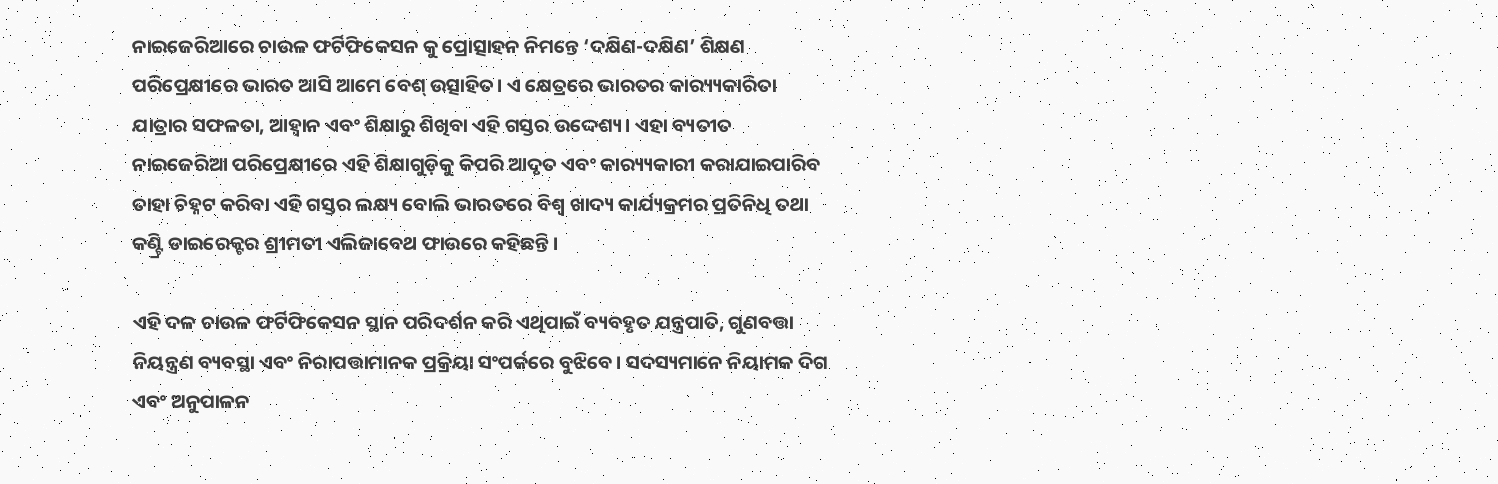ନାଇଜେରିଆରେ ଚାଉଳ ଫର୍ଟିଫିକେସନ କୁ ପ୍ରୋତ୍ସାହନ ନିମନ୍ତେ ‘ଦକ୍ଷିଣ-ଦକ୍ଷିଣ’ ଶିକ୍ଷଣ ପରିପ୍ରେକ୍ଷୀରେ ଭାରତ ଆସି ଆମେ ବେଶ୍ ଉତ୍ସାହିତ। ଏ କ୍ଷେତ୍ରରେ ଭାରତର କାର‌୍ୟ୍ୟକାରିତା ଯାତ୍ରାର ସଫଳତା, ଆହ୍ୱାନ ଏବଂ ଶିକ୍ଷାରୁ ଶିଖିବା ଏହି ଗସ୍ତର ଉଦ୍ଦେଶ୍ୟ। ଏହା ବ୍ୟତୀତ ନାଇଜେରିଆ ପରିପ୍ରେକ୍ଷୀରେ ଏହି ଶିକ୍ଷାଗୁଡ଼ିକୁ କିପରି ଆଦୃତ ଏବଂ କାର‌୍ୟ୍ୟକାରୀ କରାଯାଇପାରିବ ତାହା ଚିହ୍ନଟ କରିବା ଏହି ଗସ୍ତର ଲକ୍ଷ୍ୟ ବୋଲି ଭାରତରେ ବିଶ୍ୱ ଖାଦ୍ୟ କାର୍ଯ୍ୟକ୍ରମର ପ୍ରତିନିଧି ତଥା କଣ୍ଟ୍ରି ଡାଇରେକ୍ଟର ଶ୍ରୀମତୀ ଏଲିଜାବେଥ ଫାଉରେ କହିଛନ୍ତି।

ଏହି ଦଳ ଚାଉଳ ଫର୍ଟିଫିକେସନ ସ୍ଥାନ ପରିଦର୍ଶନ କରି ଏଥିପାଇଁ ବ୍ୟବହୃତ ଯନ୍ତ୍ରପାତି, ଗୁଣବତ୍ତା ନିୟନ୍ତ୍ରଣ ବ୍ୟବସ୍ଥା ଏବଂ ନିରାପତ୍ତାମାନକ ପ୍ରକ୍ରିୟା ସଂପର୍କରେ ବୁଝିବେ। ସଦସ୍ୟମାନେ ନିୟାମକ ଦିଗ ଏବଂ ଅନୁପାଳନ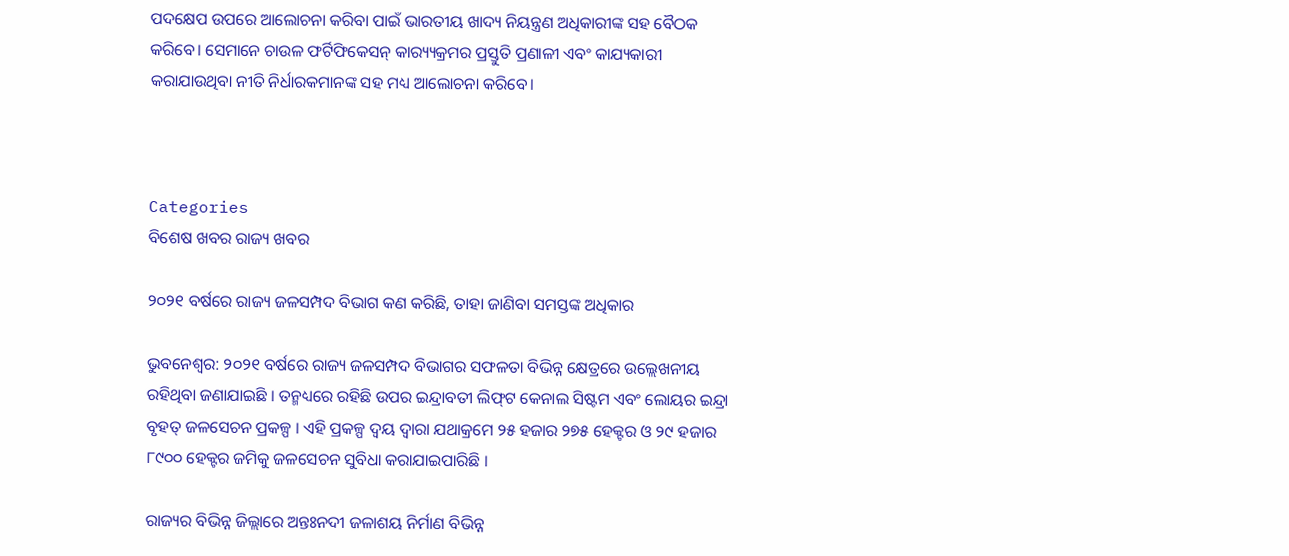ପଦକ୍ଷେପ ଉପରେ ଆଲୋଚନା କରିବା ପାଇଁ ଭାରତୀୟ ଖାଦ୍ୟ ନିୟନ୍ତ୍ରଣ ଅଧିକାରୀଙ୍କ ସହ ବୈଠକ କରିବେ। ସେମାନେ ଚାଉଳ ଫର୍ଟିଫିକେସନ୍ କାର‌୍ୟ୍ୟକ୍ରମର ପ୍ରସ୍ତୁତି ପ୍ରଣାଳୀ ଏବଂ କାଯ୍ୟକାରୀ କରାଯାଉଥିବା ନୀତି ନିର୍ଧାରକମାନଙ୍କ ସହ ମଧ୍ୟ ଆଲୋଚନା କରିବେ।



Categories
ବିଶେଷ ଖବର ରାଜ୍ୟ ଖବର

୨୦୨୧ ବର୍ଷରେ ରାଜ୍ୟ ଜଳସମ୍ପଦ ବିଭାଗ କଣ କରିଛି, ତାହା ଜାଣିବା ସମସ୍ତଙ୍କ ଅଧିକାର

ଭୁବନେଶ୍ୱର: ୨୦୨୧ ବର୍ଷରେ ରାଜ୍ୟ ଜଳସମ୍ପଦ ବିଭାଗର ସଫଳତା ବିଭିନ୍ନ କ୍ଷେତ୍ରରେ ଉଲ୍ଲେଖନୀୟ ରହିଥିବା ଜଣାଯାଇଛି । ତନ୍ମଧ୍ୟରେ ରହିଛି ଉପର ଇନ୍ଦ୍ରାବତୀ ଲିଫ୍‌ଟ କେନାଲ ସିଷ୍ଟମ ଏବଂ ଲୋୟର ଇନ୍ଦ୍ରା ବୃହତ୍ ଜଳସେଚନ ପ୍ରକଳ୍ପ । ଏହି ପ୍ରକଳ୍ପ ଦ୍ୱୟ ଦ୍ୱାରା ଯଥାକ୍ରମେ ୨୫ ହଜାର ୨୭୫ ହେକ୍ଟର ଓ ୨୯ ହଜାର ୮୯୦୦ ହେକ୍ଟର ଜମିକୁ ଜଳସେଚନ ସୁବିଧା କରାଯାଇପାରିଛି ।

ରାଜ୍ୟର ବିଭିନ୍ନ ଜିଲ୍ଲାରେ ଅନ୍ତଃନଦୀ ଜଳାଶୟ ନିର୍ମାଣ ବିଭିନ୍ନ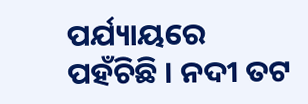ପର୍ଯ୍ୟାୟରେ ପହଁଚିଛି । ନଦୀ ତଟ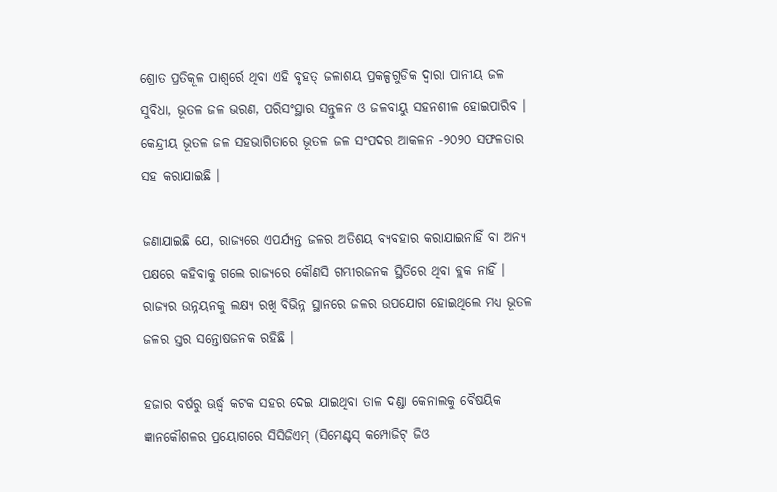ଶ୍ରୋତ ପ୍ରତିକୂଳ ପାଶ୍ୱର୍ରେ ଥିବା ଏହି ବୃହତ୍ ଜଳାଶୟ ପ୍ରକଳ୍ପଗୁଡିକ ଦ୍ୱାରା ପାନୀୟ ଜଳ ସୁବିଧା, ଭୂତଳ ଜଳ ଭରଣ, ପରିସଂସ୍ଥାର ସନ୍ତୁଳନ ଓ ଜଳବାୟୁ ସହନଶୀଳ ହୋଇପାରିବ ।
କେନ୍ଦ୍ରୀୟ ଭୂତଳ ଜଳ ସହଭାଗିତାରେ ଭୂତଳ ଜଳ ସଂପଦର ଆକଳନ -୨୦୨୦ ସଫଳତାର ସହ କରାଯାଇଛି ।

ଜଣାଯାଇଛି ଯେ, ରାଜ୍ୟରେ ଏପର୍ଯ୍ୟନ୍ତ ଜଳର ଅତିଶୟ ବ୍ୟବହାର କରାଯାଇନାହିଁ ବା ଅନ୍ୟ ପକ୍ଷରେ କହିବାକୁ ଗଲେ ରାଜ୍ୟରେ କୌଣସି ଗମ୍ଭୀରଜନକ ସ୍ଥିତିରେ ଥିବା ବ୍ଲକ ନାହିଁ । ରାଜ୍ୟର ଉନ୍ନୟନକୁ ଲକ୍ଷ୍ୟ ରଖି ବିଭିନ୍ନ ସ୍ଥାନରେ ଜଳର ଉପଯୋଗ ହୋଇଥିଲେ ମଧ୍ୟ ଭୂତଳ ଜଳର ସ୍ତର ସନ୍ତୋଷଜନକ ରହିଛି ।

ହଜାର ବର୍ଷରୁ ଊର୍ଦ୍ଧ୍ୱ କଟକ ସହର ଦେଇ ଯାଇଥିବା ତାଳ ଦଣ୍ଡା କେନାଲକୁ ବୈଷୟିକ ଜ୍ଞାନକୌଶଳର ପ୍ରୟୋଗରେ ସିସିଜିଏମ୍ (ସିମେଣ୍ଟସ୍ କମ୍ପୋଜିଟ୍ ଜିଓ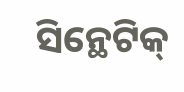ସିନ୍ଥେଟିକ୍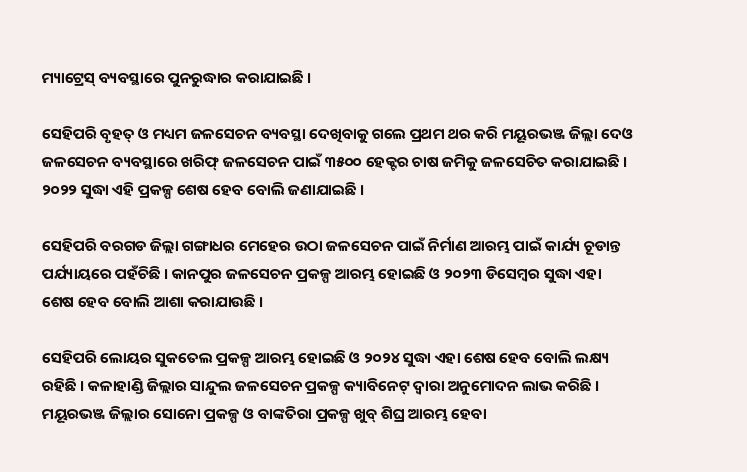ମ୍ୟାଟ୍ରେସ୍ ବ୍ୟବସ୍ଥାରେ ପୁନରୁଦ୍ଧାର କରାଯାଇଛି ।

ସେହିପରି ବୃହତ୍ ଓ ମଧ୍ୟମ ଜଳସେଚନ ବ୍ୟବସ୍ଥା ଦେଖିବାକୁ ଗଲେ ପ୍ରଥମ ଥର କରି ମୟୂରଭଞ୍ଜ ଜିଲ୍ଲା ଦେଓ ଜଳସେଚନ ବ୍ୟବସ୍ଥାରେ ଖରିଫ୍ ଜଳସେଚନ ପାଇଁ ୩୫୦୦ ହେକ୍ଟର ଚାଷ ଜମିକୁ ଜଳସେଚିତ କରାଯାଇଛି । ୨୦୨୨ ସୁଦ୍ଧା ଏହି ପ୍ରକଳ୍ପ ଶେଷ ହେବ ବୋଲି ଜଣାଯାଇଛି ।

ସେହିପରି ବରଗଡ ଜିଲ୍ଲା ଗଙ୍ଗାଧର ମେହେର ଉଠା ଜଳସେଚନ ପାଇଁ ନିର୍ମାଣ ଆରମ୍ଭ ପାଇଁ କାର୍ଯ୍ୟ ଚୂଡାନ୍ତ ପର୍ଯ୍ୟାୟରେ ପହଁଚିଛି । କାନପୁର ଜଳସେଚନ ପ୍ରକଳ୍ପ ଆରମ୍ଭ ହୋଇଛି ଓ ୨୦୨୩ ଡିସେମ୍ବର ସୁଦ୍ଧା ଏହା ଶେଷ ହେବ ବୋଲି ଆଶା କରାଯାଉଛି ।

ସେହିପରି ଲୋୟର ସୁକତେଲ ପ୍ରକଳ୍ପ ଆରମ୍ଭ ହୋଇଛି ଓ ୨୦୨୪ ସୁଦ୍ଧା ଏହା ଶେଷ ହେବ ବୋଲି ଲକ୍ଷ୍ୟ ରହିଛି । କଳାହାଣ୍ଡି ଜିଲ୍ଲାର ସାନ୍ଦୁଲ ଜଳସେଚନ ପ୍ରକଳ୍ପ କ୍ୟାବିନେଟ୍ ଦ୍ୱାରା ଅନୁମୋଦନ ଲାଭ କରିଛି । ମୟୂରଭଞ୍ଜ ଜିଲ୍ଲାର ସୋନୋ ପ୍ରକଳ୍ପ ଓ ବାଙ୍କତିରା ପ୍ରକଳ୍ପ ଖୁବ୍ ଶିଘ୍ର ଆରମ୍ଭ ହେବା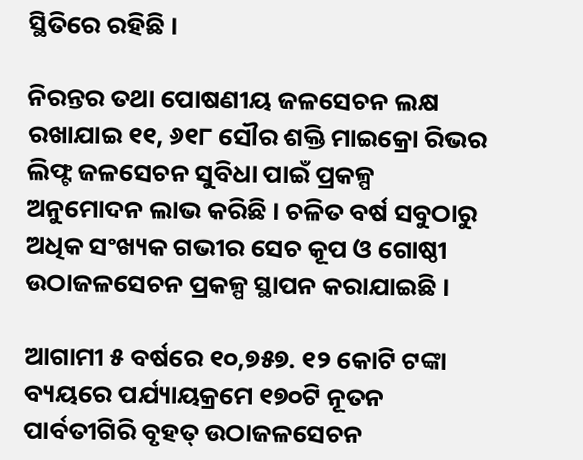ସ୍ଥିତିରେ ରହିଛି ।

ନିରନ୍ତର ତଥା ପୋଷଣୀୟ ଜଳସେଚନ ଲକ୍ଷ ରଖାଯାଇ ୧୧, ୬୧୮ ସୌର ଶକ୍ତି ମାଇକ୍ରୋ ରିଭର ଲିଫ୍ଟ ଜଳସେଚନ ସୁବିଧା ପାଇଁ ପ୍ରକଳ୍ପ ଅନୁମୋଦନ ଲାଭ କରିଛି । ଚଳିତ ବର୍ଷ ସବୁଠାରୁ ଅଧିକ ସଂଖ୍ୟକ ଗଭୀର ସେଚ କୂପ ଓ ଗୋଷ୍ଠୀ ଉଠାଜଳସେଚନ ପ୍ରକଳ୍ପ ସ୍ଥାପନ କରାଯାଇଛି ।

ଆଗାମୀ ୫ ବର୍ଷରେ ୧୦,୭୫୭. ୧୨ କୋଟି ଟଙ୍କା ବ୍ୟୟରେ ପର୍ଯ୍ୟାୟକ୍ରମେ ୧୭୦ଟି ନୂତନ ପାର୍ବତୀଗିରି ବୃହତ୍ ଉଠାଜଳସେଚନ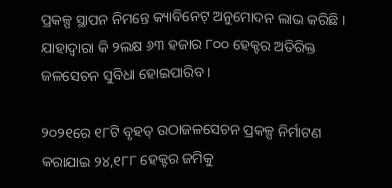ପ୍ରକଳ୍ପ ସ୍ଥାପନ ନିମନ୍ତେ କ୍ୟାବିନେଟ୍ ଅନୁମୋଦନ ଲାଭ କରିଛି । ଯାହାଦ୍ୱାରା କି ୨ଲକ୍ଷ ୬୩ ହଜାର ୮୦୦ ହେକ୍ଟର ଅତିରିକ୍ତ ଜଳସେଚନ ସୁବିଧା ହୋଇପାରିବ ।

୨୦୨୧ରେ ୧୮ଟି ବୃହତ୍ ଉଠାଜଳସେଚନ ପ୍ରକଳ୍ପ ନିର୍ମାଟଣ କରାଯାଇ ୨୪,୧୮୮ ହେକ୍ଟର ଜମିକୁ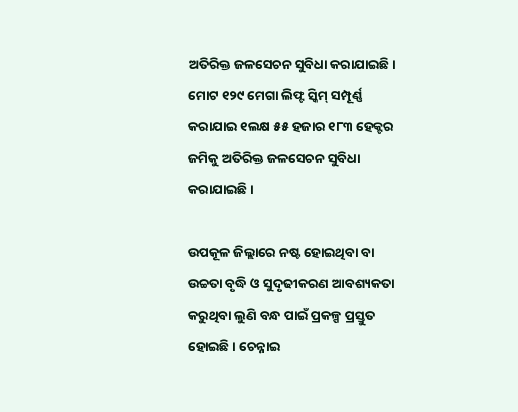ଅତିରିକ୍ତ ଜଳସେଚନ ସୁବିଧା କରାଯାଇଛି। ମୋଟ ୧୨୯ ମେଗା ଲିଫ୍ଟ ସ୍କିମ୍ ସମ୍ପୂର୍ଣ୍ଣ କରାଯାଇ ୧ଲକ୍ଷ ୫୫ ହଜାର ୧୮୩ ହେକ୍ଟର ଜମିକୁ ଅତିରିକ୍ତ ଜଳସେଚନ ସୁବିଧା କରାଯାଇଛି ।

ଉପକୂଳ ଜିଲ୍ଲାରେ ନଷ୍ଟ ହୋଇଥିବା ବା ଉଚ୍ଚତା ବୃଦ୍ଧି ଓ ସୁଦୃଢୀକରଣ ଆବଶ୍ୟକତା କରୁଥିବା ଲୁଣି ବନ୍ଧ ପାଇଁ ପ୍ରକଳ୍ପ ପ୍ରସ୍ତୁତ ହୋଇଛି । ଚେନ୍ନାଇ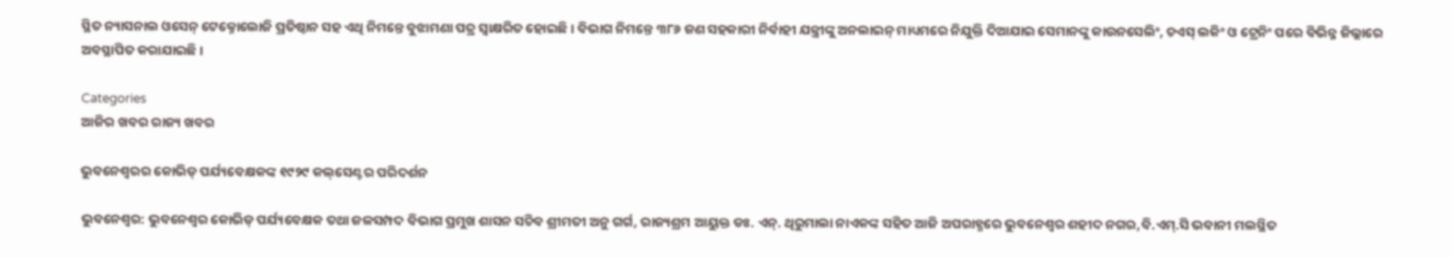ସ୍ଥିତ ନ୍ୟାସନାଲ ଓସେନ୍ ଟେକ୍ନୋଲୋଜି ପ୍ରତିଷ୍ଠାନ ସହ ଏଥି ନିମନ୍ତେ ବୁଝାମଣା ପତ୍ର ସ୍ୱାକ୍ଷରିତ ହୋଇଛି । ବିଭାଗ ନିମନ୍ତେ ୩୮୬ ଜଣ ସହକାରୀ ନିର୍ବାହୀ ଯନ୍ତ୍ରୀଙ୍କୁ ଅନଲାଇନ୍ ମାଧ୍ୟମରେ ନିଯୁକ୍ତି ଦିଆଯାଇ ସେମାନଙ୍କୁ କାଉନସେଲିଂ, ଚଏସ୍ ଲକିଂ ଓ ଟ୍ରେନିଂ ପରେ ବିଭିନ୍ନ ଜିଲ୍ଲାରେ ଅବସ୍ଥାପିତ କରାଯାଇଛି ।

Categories
ଆଜିର ଖବର ରାଜ୍ୟ ଖବର

ଭୁବନେଶ୍ୱରର କୋଭିଡ୍ ପର୍ଯ୍ୟବେକ୍ଷକଙ୍କ ୧୯୨୯ କଲ୍‌ସେଣ୍ଟର ପରିଦର୍ଶନ

ଭୁବନେଶ୍ୱର: ଭୁବନେଶ୍ୱର କୋଭିଡ୍ ପର୍ଯ୍ୟବେକ୍ଷକ ତଥା ଜଳସମ୍ପଦ ବିଭାଗ ପ୍ରମୁଖ ଶାସନ ସଚିବ ଶ୍ରୀମତୀ ଅନୁ ଗର୍ଗ, ରାଜ୍ୟଶ୍ରମ ଆୟୁକ୍ତ ଡଃ. ଏନ୍‌. ଥିରୁମାଲା ନାଏକଙ୍କ ସହିତ ଆଜି ଅପରାହ୍ଣରେ ଭୁବନେଶ୍ୱର ଶହୀଦ ନଗର,ବି.ଏମ୍‌.ସି ଭବାନୀ ମଲସ୍ଥିତ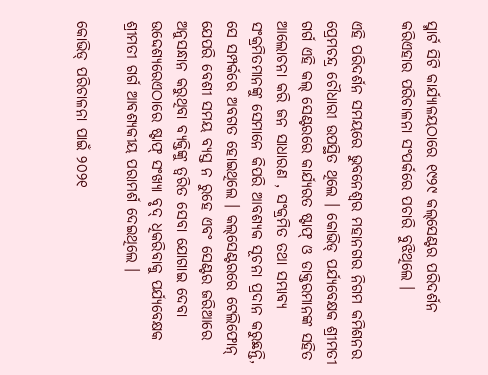ସ୍ମାର୍ଟ ସିଟି କାର୍ଯ୍ୟାଳୟଠାରେ ୧୯୨୯ କଲ୍‌ସେଣ୍ଟର ପରିଦର୍ଶନ କରିଏହାର ପରିଚାଳନା ସଂପର୍କରେ ପଚାରି ବୁଝିଥିଲେ ।

ଏହି ପରିଦର୍ଶନ ସମୟରେ ଭୁବନେଶ୍ୱର ମହାନଗର ନିଗମ କମିଶନର ପ୍ରେମଚନ୍ଦ୍ର ଚୌଧାରୀ ଉପସ୍ଥିତ ଥିଲେ । କୋଭିଡ୍ ପର୍ଯ୍ୟବେକ୍ଷକ ଶ୍ରୀମତୀ ଗର୍ଗ ଏହି କଲ୍‌ ସେଣ୍ଟରରେ କାର୍ଯ୍ୟରତ ଷ୍ଟାଫ୍ ଓ ଡାକ୍ତରମାନଙ୍କ ସହିତ ଆଲୋଚନା କରି ଜନ ସାଧାରଣ , ସଂକ୍ରମିତ ତଥା ସମ୍ଭାବ୍ୟ ସଂକ୍ରମିତମାନଙ୍କୁ ସେମାନେ କିପରି ଆବଶ୍ୟକ ସୂଚନା ପ୍ରଦାନ କରୁଛନ୍ତି, ସେ ସମ୍ପର୍କରେ ଅବଗତ ହୋଇଥିଲେ । କଲ୍‌ସେଣ୍ଟରରେ ଟେଲିଫୋନ୍ ଯେପରି ବେଶୀ ସମୟ ବ୍ୟସ୍ତ ନ ରୁହେ ଏବଂ ସେଣ୍ଟର ଜରିଆରେ ଅନୁସନ୍ଧାନ କରୁଥିବା ବ୍ୟକ୍ତିଙ୍କୁ ତ୍ୱରିତ ସେବା ଯୋଗାଇ ଦେବା ଉଦ୍ଦେଶ୍ୟରେଏଠାରେ ଷ୍ଟାଫ୍‌ ସଂଖ୍ୟା ବୃଦ୍ ଧିକରିବାକୁ ପର୍ଯ୍ୟବେକ୍ଷକ ଶ୍ରୀମତୀ ଗର୍ଗ ଆବଶ୍ୟକୀୟ ପରାମର୍ଶ ଦେଇଥିଲେ ।

କୋଭିଡ୍ ପରିଚାଳନା ପାଇଁ ୨୦୨୧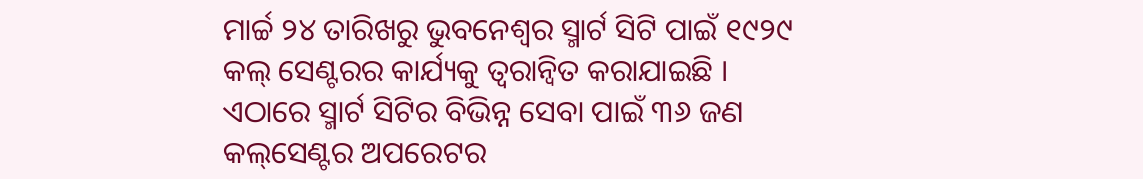ମାର୍ଚ୍ଚ ୨୪ ତାରିଖରୁ ଭୁବନେଶ୍ୱର ସ୍ମାର୍ଟ ସିଟି ପାଇଁ ୧୯୨୯ କଲ୍‌ ସେଣ୍ଟରର କାର୍ଯ୍ୟକୁ ତ୍ୱରାନ୍ୱିତ କରାଯାଇଛି । ଏଠାରେ ସ୍ମାର୍ଟ ସିଟିର ବିଭିନ୍ନ ସେବା ପାଇଁ ୩୬ ଜଣ କଲ୍‌ସେଣ୍ଟର ଅପରେଟର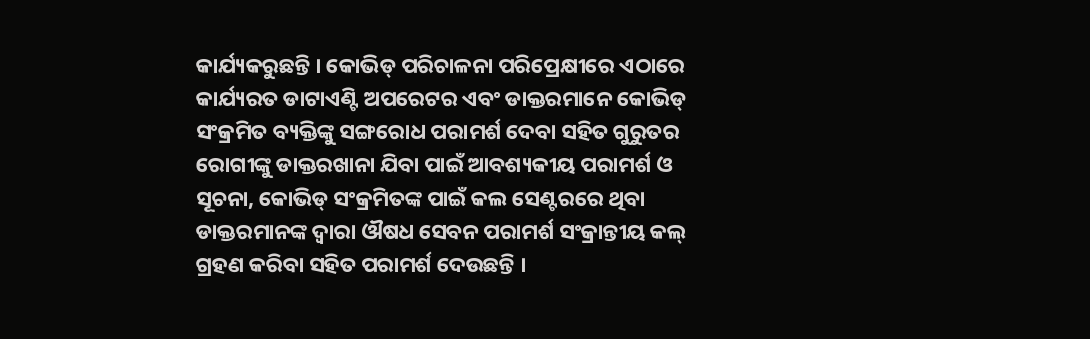କାର୍ଯ୍ୟକରୁଛନ୍ତି । କୋଭିଡ୍ ପରିଚାଳନା ପରିପ୍ରେକ୍ଷୀରେ ଏଠାରେ କାର୍ଯ୍ୟରତ ଡାଟାଏଣ୍ଟି ଅପରେଟର ଏବଂ ଡାକ୍ତରମାନେ କୋଭିଡ୍‌ ସଂକ୍ରମିତ ବ୍ୟକ୍ତିଙ୍କୁ ସଙ୍ଗରୋଧ ପରାମର୍ଶ ଦେବା ସହିତ ଗୁରୁତର ରୋଗୀଙ୍କୁ ଡାକ୍ତରଖାନା ଯିବା ପାଇଁ ଆବଶ୍ୟକୀୟ ପରାମର୍ଶ ଓ ସୂଚନା, କୋଭିଡ୍‌ ସଂକ୍ରମିତଙ୍କ ପାଇଁ କଲ ସେଣ୍ଟରରେ ଥିବା ଡାକ୍ତରମାନଙ୍କ ଦ୍ୱାରା ଔଷଧ ସେବନ ପରାମର୍ଶ ସଂକ୍ରାନ୍ତୀୟ କଲ୍‌ ଗ୍ରହଣ କରିବା ସହିତ ପରାମର୍ଶ ଦେଉଛନ୍ତି ।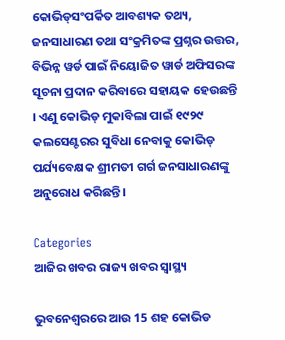କୋଭିଡ୍‌ସଂପର୍କିତ ଆବଶ୍ୟକ ତଥ୍ୟ, ଜନସାଧାରଣ ତଥା ସଂକ୍ରମିତଙ୍କ ପ୍ରଶ୍ନର ଉତ୍ତର, ବିଭିନ୍ନ ୱର୍ଡ ପାଇଁ ନିୟୋଜିତ ୱାର୍ଡ ଅଫିସରଙ୍କ ସୂଚନା ପ୍ରଦାନ କରିବାରେ ସହାୟକ ହେଉଛନ୍ତି । ଏଣୁ କୋଭିଡ୍‌ ମୁକାବିଲା ପାଇଁ ୧୯୨୯ କଲସେଣ୍ଟରର ସୁବିଧା ନେବାକୁ କୋଭିଡ୍ ପର୍ଯ୍ୟବେକ୍ଷକ ଶ୍ରୀମତୀ ଗର୍ଗ ଜନସାଧାରଣଙ୍କୁ ଅନୁରୋଧ କରିଛନ୍ତି ।

Categories
ଆଜିର ଖବର ରାଜ୍ୟ ଖବର ସ୍ବାସ୍ଥ୍ୟ

ଭୁବନେଶ୍ବରରେ ଆଉ 15 ଶହ କୋଭିଡ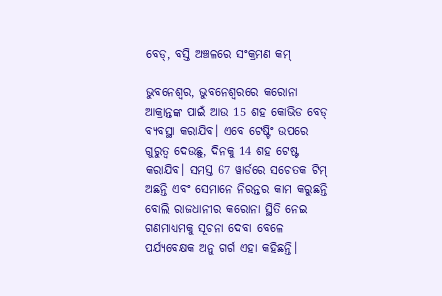ବେଡ୍, ବସ୍ତି ଅଞ୍ଚଳରେ ସଂକ୍ରମଣ କମ୍

ଭୁବନେଶ୍ବର, ଭୁବନେଶ୍ବରରେ କରୋନା ଆକ୍ରାନ୍ତଙ୍କ ପାଇଁ ଆଉ 15 ଶହ କୋଭିଡ ବେଡ୍ ବ୍ୟବସ୍ଥା କରାଯିବ। ଏବେ ଟେଷ୍ଟିଂ ଉପରେ ଗୁରୁତ୍ବ ଦେଉଛୁ, ଦିନକୁ 14 ଶହ ଟେଷ୍ଟ କରାଯିବ। ସମସ୍ତ 67 ୱାର୍ଡରେ ସଚେତକ ଟିମ୍ ଅଛନ୍ତି ଏବଂ ସେମାନେ ନିରନ୍ତର କାମ କରୁଛନ୍ତି ବୋଲି ରାଜଧାନୀର କରୋନା ସ୍ଥିତି ନେଇ ଗଣମାଧ୍ୟମକୁ ସୂଚନା ଦେବା ବେଳେ ପର୍ଯ୍ୟବେକ୍ଷକ ଅନୁ ଗର୍ଗ ଏହା କହିଛନ୍ତି।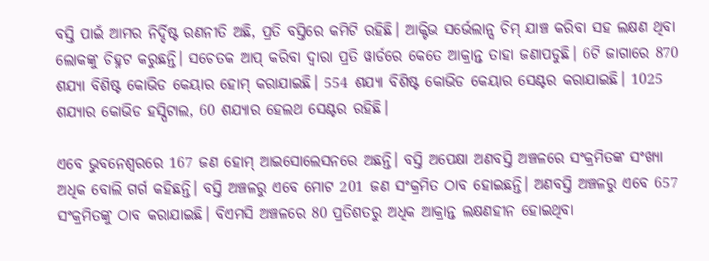ବସ୍ତି ପାଇଁ ଆମର ନିର୍ଦ୍ଦିଷ୍ଟ ରଣନୀତି ଅଛି, ପ୍ରତି ବସ୍ତିରେ କମିଟି ରହିଛି। ଆକ୍ଟିଭ ସର୍ଭେଲାନ୍ସ ଚିମ୍ ଯାଞ୍ଚ କରିବା ସହ ଲକ୍ଷଣ ଥିବା ଲୋକଙ୍କୁ ଚିହ୍ନଟ କରୁଛନ୍ତି। ସଚେତକ ଆପ୍ କରିବା ଦ୍ବାରା ପ୍ରତି ୱାର୍ଡରେ କେତେ ଆକ୍ରାନ୍ତ ତାହା ଜଣାପଡୁଛି। 6ଟି ଜାଗାରେ 870 ଶଯ୍ୟା ବିଶିଷ୍ଟ କୋଭିଡ କେୟାର ହୋମ୍ କରାଯାଇଛି। 554 ଶଯ୍ୟା ବିଶିଷ୍ଟ କୋଭିଡ କେୟାର ସେଣ୍ଟର କରାଯାଇଛି। 1025 ଶଯ୍ୟାର କୋଭିଡ ହସ୍ପିଟାଲ, 60 ଶଯ୍ୟାର ହେଲଥ ସେଣ୍ଟର ରହିଛି।

ଏବେ ଭୁବନେଶ୍ବରରେ 167 ଜଣ ହୋମ୍ ଆଇସୋଲେସନରେ ଅଛନ୍ତି। ବସ୍ତି ଅପେକ୍ଷା ଅଣବସ୍ତି ଅଞ୍ଚଳରେ ସଂକ୍ରମିତଙ୍କ ସଂଖ୍ୟା ଅଧିକ ବୋଲି ଗର୍ଗ କହିଛନ୍ତି। ବସ୍ତି ଅଞ୍ଚଳରୁ ଏବେ ମୋଟ 201 ଜଣ ସଂକ୍ରମିତ ଠାବ ହୋଇଛନ୍ତି। ଅଣବସ୍ତି ଅଞ୍ଚଳରୁ ଏବେ 657 ସଂକ୍ରମିତଙ୍କୁ ଠାବ କରାଯାଇଛି। ବିଏମସି ଅଞ୍ଚଳରେ 80 ପ୍ରତିଶତରୁ ଅଧିକ ଆକ୍ରାନ୍ତ ଲକ୍ଷଣହୀନ ହୋଇଥିବା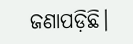ଜଣାପଡ଼ିଛି।